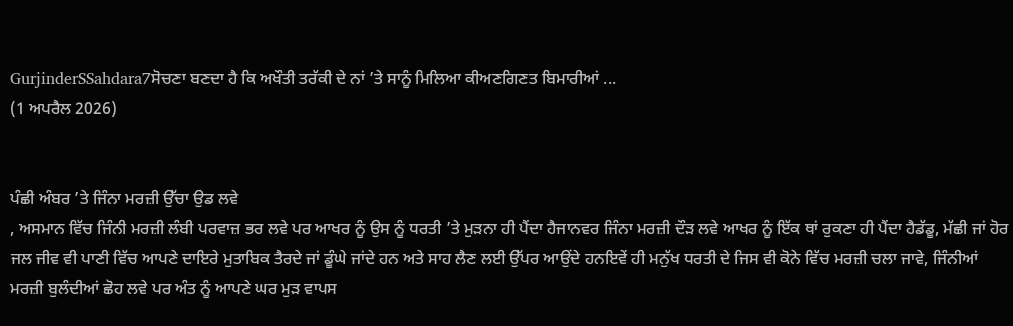GurjinderSSahdara7ਸੋਚਣਾ ਬਣਦਾ ਹੈ ਕਿ ਅਖੌਤੀ ਤਰੱਕੀ ਦੇ ਨਾਂ ’ਤੇ ਸਾਨੂੰ ਮਿਲਿਆ ਕੀਅਣਗਿਣਤ ਬਿਮਾਰੀਆਂ ...
(1 ਅਪਰੈਲ 2026)


ਪੰਛੀ ਅੰਬਰ ’ਤੇ ਜਿੰਨਾ ਮਰਜ਼ੀ ਉੱਚਾ ਉਡ ਲਵੇ
, ਅਸਮਾਨ ਵਿੱਚ ਜਿੰਨੀ ਮਰਜ਼ੀ ਲੰਬੀ ਪਰਵਾਜ਼ ਭਰ ਲਵੇ ਪਰ ਆਖਰ ਨੂੰ ਉਸ ਨੂੰ ਧਰਤੀ ’ਤੇ ਮੁੜਨਾ ਹੀ ਪੈਂਦਾ ਹੈਜਾਨਵਰ ਜਿੰਨਾ ਮਰਜ਼ੀ ਦੌੜ ਲਵੇ ਆਖਰ ਨੂੰ ਇੱਕ ਥਾਂ ਰੁਕਣਾ ਹੀ ਪੈਂਦਾ ਹੈਡੱਡੂ, ਮੱਛੀ ਜਾਂ ਹੋਰ ਜਲ ਜੀਵ ਵੀ ਪਾਣੀ ਵਿੱਚ ਆਪਣੇ ਦਾਇਰੇ ਮੁਤਾਬਿਕ ਤੈਰਦੇ ਜਾਂ ਡੂੰਘੇ ਜਾਂਦੇ ਹਨ ਅਤੇ ਸਾਹ ਲੈਣ ਲਈ ਉੱਪਰ ਆਉਂਦੇ ਹਨਇਵੇਂ ਹੀ ਮਨੁੱਖ ਧਰਤੀ ਦੇ ਜਿਸ ਵੀ ਕੋਨੇ ਵਿੱਚ ਮਰਜ਼ੀ ਚਲਾ ਜਾਵੇ, ਜਿੰਨੀਆਂ ਮਰਜ਼ੀ ਬੁਲੰਦੀਆਂ ਛੋਹ ਲਵੇ ਪਰ ਅੰਤ ਨੂੰ ਆਪਣੇ ਘਰ ਮੁੜ ਵਾਪਸ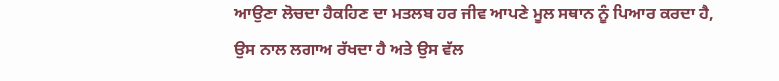ਆਉਣਾ ਲੋਚਦਾ ਹੈਕਹਿਣ ਦਾ ਮਤਲਬ ਹਰ ਜੀਵ ਆਪਣੇ ਮੂਲ ਸਥਾਨ ਨੂੰ ਪਿਆਰ ਕਰਦਾ ਹੈ, ਉਸ ਨਾਲ ਲਗਾਅ ਰੱਖਦਾ ਹੈ ਅਤੇ ਉਸ ਵੱਲ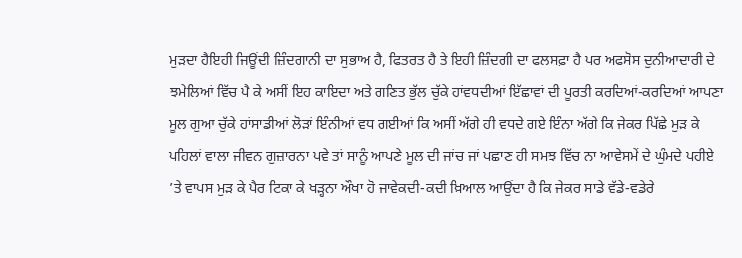ਮੁੜਦਾ ਹੈਇਹੀ ਜਿਊਂਦੀ ਜ਼ਿੰਦਗਾਨੀ ਦਾ ਸੁਭਾਅ ਹੈ, ਫਿਤਰਤ ਹੈ ਤੇ ਇਹੀ ਜ਼ਿੰਦਗੀ ਦਾ ਫਲਸਫ਼ਾ ਹੈ ਪਰ ਅਫਸੋਸ ਦੁਨੀਆਦਾਰੀ ਦੇ ਝਮੇਲਿਆਂ ਵਿੱਚ ਪੈ ਕੇ ਅਸੀਂ ਇਹ ਕਾਇਦਾ ਅਤੇ ਗਣਿਤ ਭੁੱਲ ਚੁੱਕੇ ਹਾਂਵਧਦੀਆਂ ਇੱਛਾਵਾਂ ਦੀ ਪੂਰਤੀ ਕਰਦਿਆਂ-ਕਰਦਿਆਂ ਆਪਣਾ ਮੂਲ ਗੁਆ ਚੁੱਕੇ ਹਾਂਸਾਡੀਆਂ ਲੋੜਾਂ ਇੰਨੀਆਂ ਵਧ ਗਈਆਂ ਕਿ ਅਸੀਂ ਅੱਗੇ ਹੀ ਵਧਦੇ ਗਏ ਇੰਨਾ ਅੱਗੇ ਕਿ ਜੇਕਰ ਪਿੱਛੇ ਮੁੜ ਕੇ ਪਹਿਲਾਂ ਵਾਲਾ ਜੀਵਨ ਗੁਜ਼ਾਰਨਾ ਪਵੇ ਤਾਂ ਸਾਨੂੰ ਆਪਣੇ ਮੂਲ ਦੀ ਜਾਂਚ ਜਾਂ ਪਛਾਣ ਹੀ ਸਮਝ ਵਿੱਚ ਨਾ ਆਵੇਸਮੇਂ ਦੇ ਘੁੰਮਦੇ ਪਹੀਏ ’ਤੇ ਵਾਪਸ ਮੁੜ ਕੇ ਪੈਰ ਟਿਕਾ ਕੇ ਖੜ੍ਹਨਾ ਔਖਾ ਹੋ ਜਾਵੇਕਦੀ-ਕਦੀ ਖ਼ਿਆਲ ਆਉਂਦਾ ਹੈ ਕਿ ਜੇਕਰ ਸਾਡੇ ਵੱਡੇ-ਵਡੇਰੇ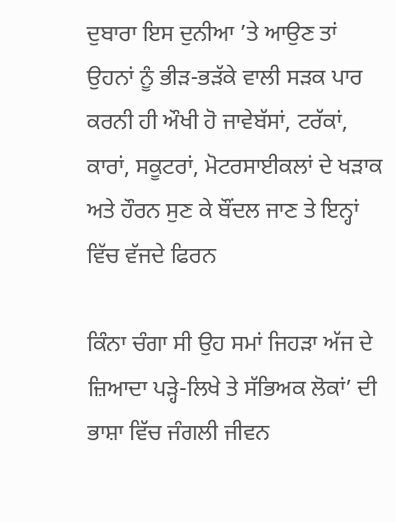ਦੁਬਾਰਾ ਇਸ ਦੁਨੀਆ ’ਤੇ ਆਉਣ ਤਾਂ ਉਹਨਾਂ ਨੂੰ ਭੀੜ-ਭੜੱਕੇ ਵਾਲੀ ਸੜਕ ਪਾਰ ਕਰਨੀ ਹੀ ਔਖੀ ਹੋ ਜਾਵੇਬੱਸਾਂ, ਟਰੱਕਾਂ, ਕਾਰਾਂ, ਸਕੂਟਰਾਂ, ਮੋਟਰਸਾਈਕਲਾਂ ਦੇ ਖੜਾਕ ਅਤੇ ਹੌਰਨ ਸੁਣ ਕੇ ਬੌਂਦਲ ਜਾਣ ਤੇ ਇਨ੍ਹਾਂ ਵਿੱਚ ਵੱਜਦੇ ਫਿਰਨ

ਕਿੰਨਾ ਚੰਗਾ ਸੀ ਉਹ ਸਮਾਂ ਜਿਹੜਾ ਅੱਜ ਦੇ ਜ਼ਿਆਦਾ ਪੜ੍ਹੇ-ਲਿਖੇ ਤੇ ਸੱਭਿਅਕ ਲੋਕਾਂ’ ਦੀ ਭਾਸ਼ਾ ਵਿੱਚ ਜੰਗਲੀ ਜੀਵਨ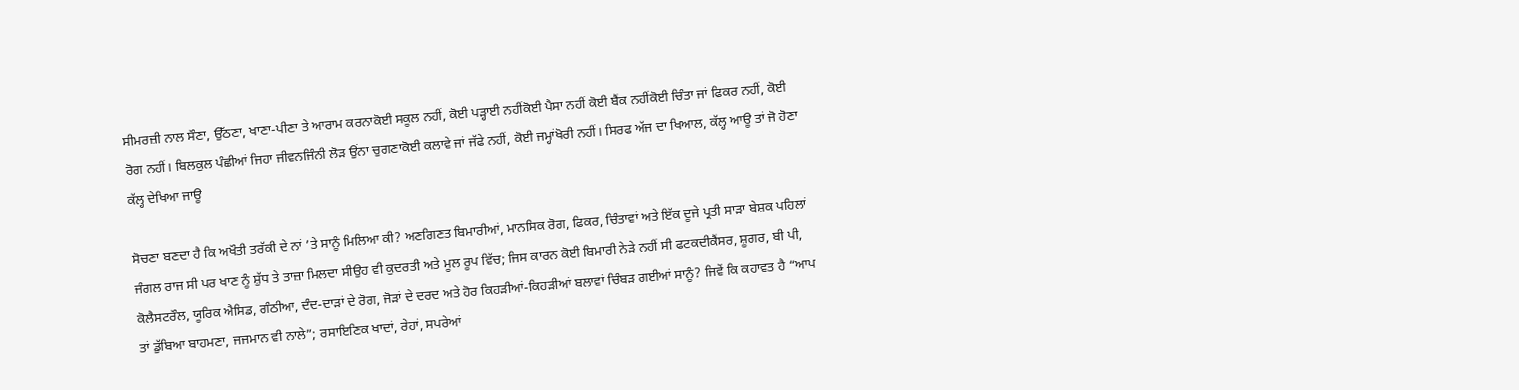ਸੀਮਰਜ਼ੀ ਨਾਲ ਸੌਣਾ, ਉੱਠਣਾ, ਖਾਣਾ-ਪੀਣਾ ਤੇ ਆਰਾਮ ਕਰਨਾਕੋਈ ਸਕੂਲ ਨਹੀਂ, ਕੋਈ ਪੜ੍ਹਾਈ ਨਹੀਂਕੋਈ ਪੈਸਾ ਨਹੀਂ ਕੋਈ ਬੈਂਕ ਨਹੀਂਕੋਈ ਚਿੰਤਾ ਜਾਂ ਫਿਕਰ ਨਹੀਂ, ਕੋਈ ਰੋਗ ਨਹੀਂ। ਬਿਲਕੁਲ ਪੰਛੀਆਂ ਜਿਹਾ ਜੀਵਨਜਿੰਨੀ ਲੋੜ ਉਂਨਾ ਚੁਗਣਾਕੋਈ ਕਲਾਵੇ ਜਾਂ ਜੱਫੇ ਨਹੀਂ, ਕੋਈ ਜਮ੍ਹਾਂਖੋਰੀ ਨਹੀਂ। ਸਿਰਫ ਅੱਜ ਦਾ ਖਿਆਲ, ਕੱਲ੍ਹ ਆਊ ਤਾਂ ਜੋ ਹੋਣਾ ਕੱਲ੍ਹ ਦੇਖਿਆ ਜਾਊ

ਸੋਚਣਾ ਬਣਦਾ ਹੈ ਕਿ ਅਖੌਤੀ ਤਰੱਕੀ ਦੇ ਨਾਂ ’ਤੇ ਸਾਨੂੰ ਮਿਲਿਆ ਕੀ? ਅਣਗਿਣਤ ਬਿਮਾਰੀਆਂ, ਮਾਨਸਿਕ ਰੋਗ, ਫਿਕਰ, ਚਿੰਤਾਵਾਂ ਅਤੇ ਇੱਕ ਦੂਜੇ ਪ੍ਰਤੀ ਸਾੜਾ ਬੇਸ਼ਕ ਪਹਿਲਾਂ ਜੰਗਲ ਰਾਜ ਸੀ ਪਰ ਖਾਣ ਨੂੰ ਸ਼ੁੱਧ ਤੇ ਤਾਜ਼ਾ ਮਿਲਦਾ ਸੀਉਹ ਵੀ ਕੁਦਰਤੀ ਅਤੇ ਮੂਲ ਰੂਪ ਵਿੱਚ; ਜਿਸ ਕਾਰਨ ਕੋਈ ਬਿਮਾਰੀ ਨੇੜੇ ਨਹੀਂ ਸੀ ਫਟਕਦੀਕੈਂਸਰ, ਸ਼ੂਗਰ, ਬੀ ਪੀ, ਕੋਲੈਸਟਰੌਲ, ਯੂਰਿਕ ਐਸਿਡ, ਗੰਠੀਆ, ਦੰਦ-ਦਾੜਾਂ ਦੇ ਰੋਗ, ਜੋੜਾਂ ਦੇ ਦਰਦ ਅਤੇ ਹੋਰ ਕਿਹੜੀਆਂ-ਕਿਹੜੀਆਂ ਬਲਾਵਾਂ ਚਿੰਬੜ ਗਈਆਂ ਸਾਨੂੰ? ਜਿਵੇਂ ਕਿ ਕਹਾਵਤ ਹੈ “ਆਪ ਤਾਂ ਡੁੱਬਿਆ ਬਾਹਮਣਾ, ਜਜਮਾਨ ਵੀ ਨਾਲੇ”; ਰਸਾਇਣਿਕ ਖਾਦਾਂ, ਰੇਹਾਂ, ਸਪਰੇਆਂ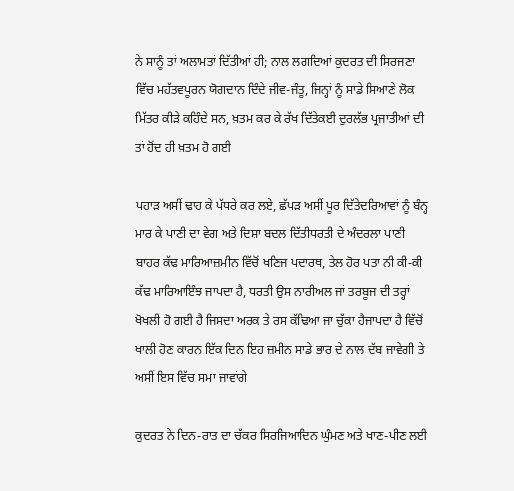ਨੇ ਸਾਨੂੰ ਤਾਂ ਅਲਾਮਤਾਂ ਦਿੱਤੀਆਂ ਹੀ; ਨਾਲ ਲਗਦਿਆਂ ਕੁਦਰਤ ਦੀ ਸਿਰਜਣਾ ਵਿੱਚ ਮਹੱਤਵਪੂਰਨ ਯੋਗਦਾਨ ਦਿੰਦੇ ਜੀਵ-ਜੰਤੂ, ਜਿਨ੍ਹਾਂ ਨੂੰ ਸਾਡੇ ਸਿਆਣੇ ਲੋਕ ਮਿੱਤਰ ਕੀੜੇ ਕਹਿੰਦੇ ਸਨ, ਖ਼ਤਮ ਕਰ ਕੇ ਰੱਖ ਦਿੱਤੇਕਈ ਦੁਰਲੱਭ ਪ੍ਰਜਾਤੀਆਂ ਦੀ ਤਾਂ ਹੋਂਦ ਹੀ ਖ਼ਤਮ ਹੋ ਗਈ

ਪਹਾੜ ਅਸੀਂ ਢਾਹ ਕੇ ਪੱਧਰੇ ਕਰ ਲਏ, ਛੱਪੜ ਅਸੀਂ ਪੂਰ ਦਿੱਤੇਦਰਿਆਵਾਂ ਨੂੰ ਬੰਨ੍ਹ ਮਾਰ ਕੇ ਪਾਣੀ ਦਾ ਵੇਗ ਅਤੇ ਦਿਸ਼ਾ ਬਦਲ ਦਿੱਤੀਧਰਤੀ ਦੇ ਅੰਦਰਲਾ ਪਾਣੀ ਬਾਹਰ ਕੱਢ ਮਾਰਿਆਜ਼ਮੀਨ ਵਿੱਚੋਂ ਖਣਿਜ ਪਦਾਰਥ, ਤੇਲ ਹੋਰ ਪਤਾ ਨੀ ਕੀ-ਕੀ ਕੱਢ ਮਾਰਿਆਇੰਝ ਜਾਪਦਾ ਹੈ, ਧਰਤੀ ਉਸ ਨਾਰੀਅਲ ਜਾਂ ਤਰਬੂਜ ਦੀ ਤਰ੍ਹਾਂ ਖੋਖਲੀ ਹੋ ਗਈ ਹੈ ਜਿਸਦਾ ਅਰਕ ਤੇ ਰਸ ਕੱਢਿਆ ਜਾ ਚੁੱਕਾ ਹੈਜਾਪਦਾ ਹੈ ਵਿੱਚੋਂ ਖਾਲੀ ਹੋਣ ਕਾਰਨ ਇੱਕ ਦਿਨ ਇਹ ਜ਼ਮੀਨ ਸਾਡੇ ਭਾਰ ਦੇ ਨਾਲ ਦੱਬ ਜਾਵੇਗੀ ਤੇ ਅਸੀਂ ਇਸ ਵਿੱਚ ਸਮਾ ਜਾਵਾਂਗੇ

ਕੁਦਰਤ ਨੇ ਦਿਨ-ਰਾਤ ਦਾ ਚੱਕਰ ਸਿਰਜਿਆਦਿਨ ਘੁੰਮਣ ਅਤੇ ਖਾਣ-ਪੀਣ ਲਈ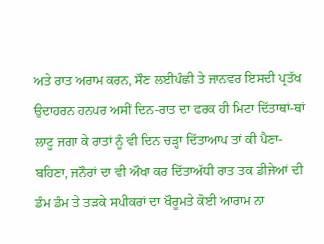ਅਤੇ ਰਾਤ ਅਰਾਮ ਕਰਨ, ਸੌਣ ਲਈਪੰਛੀ ਤੇ ਜਾਨਵਰ ਇਸਦੀ ਪ੍ਰਤੱਖ ਉਦਾਹਰਨ ਹਨਪਰ ਅਸੀਂ ਦਿਨ-ਰਾਤ ਦਾ ਫਰਕ ਹੀ ਮਿਟਾ ਦਿੱਤਾਥਾਂ-ਥਾਂ ਲਾਟੂ ਜਗਾ ਕੇ ਰਾਤਾਂ ਨੂੰ ਵੀ ਦਿਨ ਚੜ੍ਹਾ ਦਿੱਤਾਆਪ ਤਾਂ ਕੀ ਪੈਣਾ-ਬਹਿਣਾ, ਜਨੌਰਾਂ ਦਾ ਵੀ ਔਖਾ ਕਰ ਦਿੱਤਾਅੱਧੀ ਰਾਤ ਤਕ ਡੀਜੇਆਂ ਦੀ ਡੰਮ ਡੰਮ ਤੇ ਤੜਕੇ ਸਪੀਕਰਾਂ ਦਾ ਖੌਰੂਮਤੇ ਕੋਈ ਆਰਾਮ ਨਾ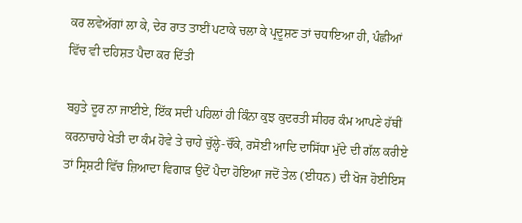ਕਰ ਲਵੇਅੱਗਾਂ ਲਾ ਕੇ, ਦੇਰ ਰਾਤ ਤਾਈਂ ਪਟਾਕੇ ਚਲਾ ਕੇ ਪ੍ਰਦੂਸ਼ਣ ਤਾਂ ਚਧਾਇਆ ਹੀ, ਪੰਛੀਆਂ ਵਿੱਚ ਵੀ ਦਹਿਸ਼ਤ ਪੈਦਾ ਕਰ ਦਿੱਤੀ

ਬਹੁਤੇ ਦੂਰ ਨਾ ਜਾਈਏ, ਇੱਕ ਸਦੀ ਪਹਿਲਾਂ ਹੀ ਕਿੰਨਾ ਕੁਝ ਕੁਦਰਤੀ ਸੀਹਰ ਕੰਮ ਆਪਣੇ ਹੱਥੀਂ ਕਰਨਾਚਾਹੇ ਖੇਤੀ ਦਾ ਕੰਮ ਹੋਵੇ ਤੇ ਚਾਹੇ ਚੁੱਲ੍ਹੇ-ਚੌਂਕੇ, ਰਸੋਈ ਆਦਿ ਦਾਸਿੱਧਾ ਮੁੱਦੇ ਦੀ ਗੱਲ ਕਰੀਏ ਤਾਂ ਸ੍ਰਿਸ਼ਟੀ ਵਿੱਚ ਜ਼ਿਆਦਾ ਵਿਗਾੜ ਉਦੋਂ ਪੈਦਾ ਹੋਇਆ ਜਦੋਂ ਤੇਲ (ਈਧਨ) ਦੀ ਖੋਜ ਹੋਈਇਸ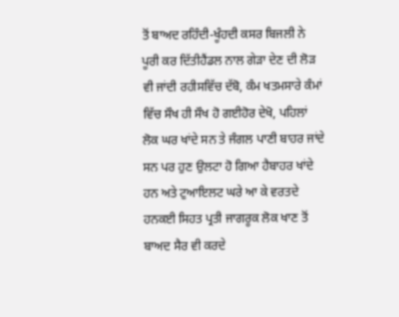ਤੋਂ ਬਾਅਦ ਰਹਿੰਦੀ-ਖੂੰਹਦੀ ਕਸਰ ਬਿਜਲੀ ਨੇ ਪੂਰੀ ਕਰ ਦਿੱਤੀਹੈਂਡਲ ਨਾਲ ਗੇੜਾ ਦੇਣ ਦੀ ਲੋੜ ਵੀ ਜਾਂਦੀ ਰਹੀਸਵਿੱਚ ਦੱਬੋ, ਕੰਮ ਖਤਮਸਾਰੇ ਕੰਮਾਂ ਵਿੱਚ ਸੌਖ ਹੀ ਸੌਖ ਹੋ ਗਈਹੋਰ ਦੇਖੋ, ਪਹਿਲਾਂ ਲੋਕ ਘਰ ਖਾਂਦੇ ਸਨ ਤੇ ਜੰਗਲ ਪਾਣੀ ਬਾਹਰ ਜਾਂਦੇ ਸਨ ਪਰ ਹੁਣ ਉਲਟਾ ਹੋ ਗਿਆ ਹੈਬਾਹਰ ਖਾਂਦੇ ਹਨ ਅਤੇ ਟੁਆਇਲਟ ਘਰੇ ਆ ਕੇ ਵਰਤਦੇ ਹਨਕਈ ਸਿਹਤ ਪ੍ਰਤੀ ਜਾਗਰੂਕ ਲੋਕ ਖਾਣ ਤੋਂ ਬਾਅਦ ਸੈਰ ਵੀ ਕਰਦੇ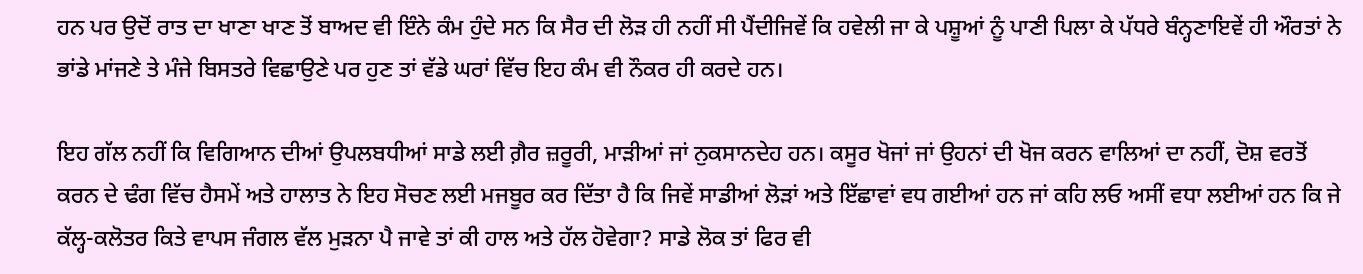ਹਨ ਪਰ ਉਦੋਂ ਰਾਤ ਦਾ ਖਾਣਾ ਖਾਣ ਤੋਂ ਬਾਅਦ ਵੀ ਇੰਨੇ ਕੰਮ ਹੁੰਦੇ ਸਨ ਕਿ ਸੈਰ ਦੀ ਲੋੜ ਹੀ ਨਹੀਂ ਸੀ ਪੈਂਦੀਜਿਵੇਂ ਕਿ ਹਵੇਲੀ ਜਾ ਕੇ ਪਸ਼ੂਆਂ ਨੂੰ ਪਾਣੀ ਪਿਲਾ ਕੇ ਪੱਧਰੇ ਬੰਨ੍ਹਣਾਇਵੇਂ ਹੀ ਔਰਤਾਂ ਨੇ ਭਾਂਡੇ ਮਾਂਜਣੇ ਤੇ ਮੰਜੇ ਬਿਸਤਰੇ ਵਿਛਾਉਣੇ ਪਰ ਹੁਣ ਤਾਂ ਵੱਡੇ ਘਰਾਂ ਵਿੱਚ ਇਹ ਕੰਮ ਵੀ ਨੌਕਰ ਹੀ ਕਰਦੇ ਹਨ।

ਇਹ ਗੱਲ ਨਹੀਂ ਕਿ ਵਿਗਿਆਨ ਦੀਆਂ ਉਪਲਬਧੀਆਂ ਸਾਡੇ ਲਈ ਗ਼ੈਰ ਜ਼ਰੂਰੀ, ਮਾੜੀਆਂ ਜਾਂ ਨੁਕਸਾਨਦੇਹ ਹਨ। ਕਸੂਰ ਖੋਜਾਂ ਜਾਂ ਉਹਨਾਂ ਦੀ ਖੋਜ ਕਰਨ ਵਾਲਿਆਂ ਦਾ ਨਹੀਂ, ਦੋਸ਼ ਵਰਤੋਂ ਕਰਨ ਦੇ ਢੰਗ ਵਿੱਚ ਹੈਸਮੇਂ ਅਤੇ ਹਾਲਾਤ ਨੇ ਇਹ ਸੋਚਣ ਲਈ ਮਜਬੂਰ ਕਰ ਦਿੱਤਾ ਹੈ ਕਿ ਜਿਵੇਂ ਸਾਡੀਆਂ ਲੋੜਾਂ ਅਤੇ ਇੱਛਾਵਾਂ ਵਧ ਗਈਆਂ ਹਨ ਜਾਂ ਕਹਿ ਲਓ ਅਸੀਂ ਵਧਾ ਲਈਆਂ ਹਨ ਕਿ ਜੇ ਕੱਲ੍ਹ-ਕਲੋਤਰ ਕਿਤੇ ਵਾਪਸ ਜੰਗਲ ਵੱਲ ਮੁੜਨਾ ਪੈ ਜਾਵੇ ਤਾਂ ਕੀ ਹਾਲ ਅਤੇ ਹੱਲ ਹੋਵੇਗਾ? ਸਾਡੇ ਲੋਕ ਤਾਂ ਫਿਰ ਵੀ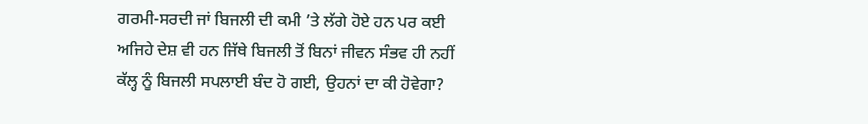ਗਰਮੀ-ਸਰਦੀ ਜਾਂ ਬਿਜਲੀ ਦੀ ਕਮੀ ’ਤੇ ਲੱਗੇ ਹੋਏ ਹਨ ਪਰ ਕਈ ਅਜਿਹੇ ਦੇਸ਼ ਵੀ ਹਨ ਜਿੱਥੇ ਬਿਜਲੀ ਤੋਂ ਬਿਨਾਂ ਜੀਵਨ ਸੰਭਵ ਹੀ ਨਹੀਂ ਕੱਲ੍ਹ ਨੂੰ ਬਿਜਲੀ ਸਪਲਾਈ ਬੰਦ ਹੋ ਗਈ, ਉਹਨਾਂ ਦਾ ਕੀ ਹੋਵੇਗਾ?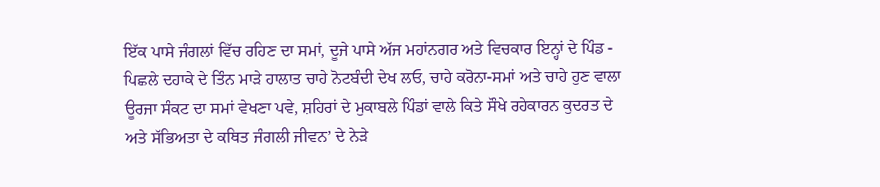ਇੱਕ ਪਾਸੇ ਜੰਗਲਾਂ ਵਿੱਚ ਰਹਿਣ ਦਾ ਸਮਾਂ, ਦੂਜੇ ਪਾਸੇ ਅੱਜ ਮਹਾਂਨਗਰ ਅਤੇ ਵਿਚਕਾਰ ਇਨ੍ਹਾਂ ਦੇ ਪਿੰਡ - ਪਿਛਲੇ ਦਹਾਕੇ ਦੇ ਤਿੰਨ ਮਾੜੇ ਹਾਲਾਤ ਚਾਹੇ ਨੋਟਬੰਦੀ ਦੇਖ ਲਓ, ਚਾਹੇ ਕਰੋਨਾ-ਸਮਾਂ ਅਤੇ ਚਾਹੇ ਹੁਣ ਵਾਲਾ ਊਰਜਾ ਸੰਕਟ ਦਾ ਸਮਾਂ ਵੇਖਣਾ ਪਵੇ, ਸ਼ਹਿਰਾਂ ਦੇ ਮੁਕਾਬਲੇ ਪਿੰਡਾਂ ਵਾਲੇ ਕਿਤੇ ਸੌਖੇ ਰਹੇਕਾਰਨ ਕੁਦਰਤ ਦੇ ਅਤੇ ਸੱਭਿਅਤਾ ਦੇ ਕਥਿਤ ਜੰਗਲੀ ਜੀਵਨ’ ਦੇ ਨੇੜੇ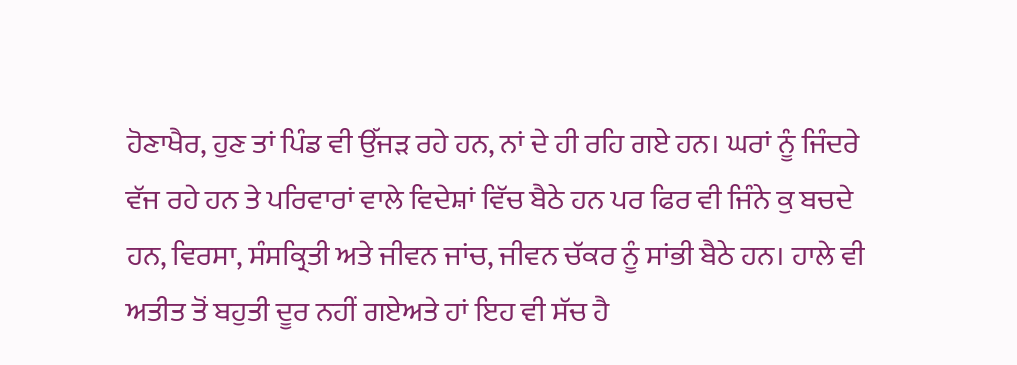ਹੋਣਾਖੈਰ, ਹੁਣ ਤਾਂ ਪਿੰਡ ਵੀ ਉੱਜੜ ਰਹੇ ਹਨ, ਨਾਂ ਦੇ ਹੀ ਰਹਿ ਗਏ ਹਨ। ਘਰਾਂ ਨੂੰ ਜਿੰਦਰੇ ਵੱਜ ਰਹੇ ਹਨ ਤੇ ਪਰਿਵਾਰਾਂ ਵਾਲੇ ਵਿਦੇਸ਼ਾਂ ਵਿੱਚ ਬੈਠੇ ਹਨ ਪਰ ਫਿਰ ਵੀ ਜਿੰਨੇ ਕੁ ਬਚਦੇ ਹਨ, ਵਿਰਸਾ, ਸੰਸਕ੍ਰਿਤੀ ਅਤੇ ਜੀਵਨ ਜਾਂਚ, ਜੀਵਨ ਚੱਕਰ ਨੂੰ ਸਾਂਭੀ ਬੈਠੇ ਹਨ। ਹਾਲੇ ਵੀ ਅਤੀਤ ਤੋਂ ਬਹੁਤੀ ਦੂਰ ਨਹੀਂ ਗਏਅਤੇ ਹਾਂ ਇਹ ਵੀ ਸੱਚ ਹੈ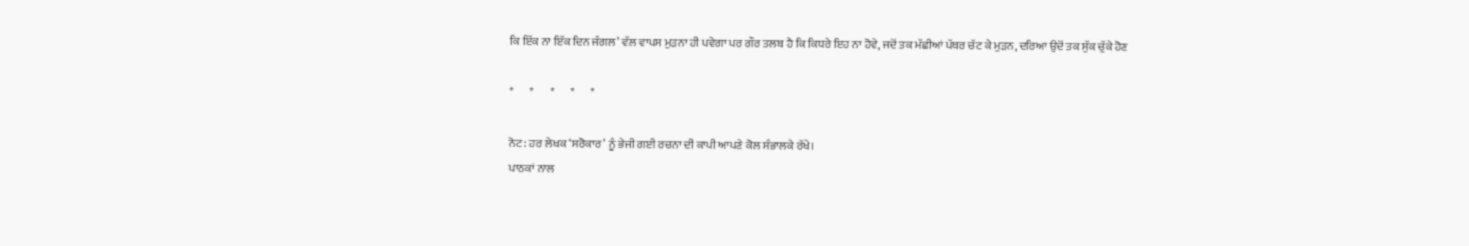ਕਿ ਇੱਕ ਨਾ ਇੱਕ ਦਿਨ ਜੰਗਲ’ ਵੱਲ ਵਾਪਸ ਮੁੜਨਾ ਹੀ ਪਵੇਗਾ ਪਰ ਗੌਰ ਤਲਬ ਹੈ ਕਿ ਕਿਧਰੇ ਇਹ ਨਾ ਹੋਵੇ, ਜਦੋਂ ਤਕ ਮੱਛੀਆਂ ਪੱਥਰ ਚੱਟ ਕੇ ਮੁੜਨ, ਦਰਿਆ ਉਦੋਂ ਤਕ ਸੁੱਕ ਚੁੱਕੇ ਹੋਣ

*       *       *       *       *

ਨੋਟ: ਹਰ ਲੇਖਕ ‘ਸਰੋਕਾਰ’ ਨੂੰ ਭੇਜੀ ਗਈ ਰਚਨਾ ਦੀ ਕਾਪੀ ਆਪਣੇ ਕੋਲ ਸੰਭਾਲਕੇ ਰੱਖੇ।
ਪਾਠਕਾਂ ਨਾਲ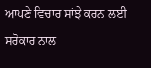ਆਪਣੇ ਵਿਚਾਰ ਸਾਂਝੇ ਕਰਨ ਲਈ ਸਰੋਕਾਰ ਨਾਲ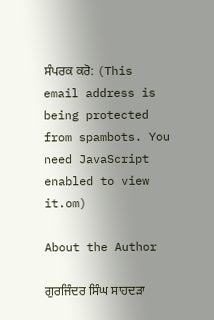ਸੰਪਰਕ ਕਰੋ: (This email address is being protected from spambots. You need JavaScript enabled to view it.om)

About the Author

ਗੁਰਜਿੰਦਰ ਸਿੰਘ ਸਾਹਦੜਾ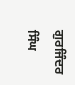ਗੁਰਜਿੰਦਰ ਸਿੰਘ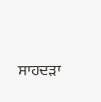ਸਾਹਦੜਾ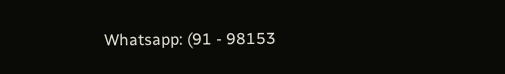Whatsapp: (91 - 98153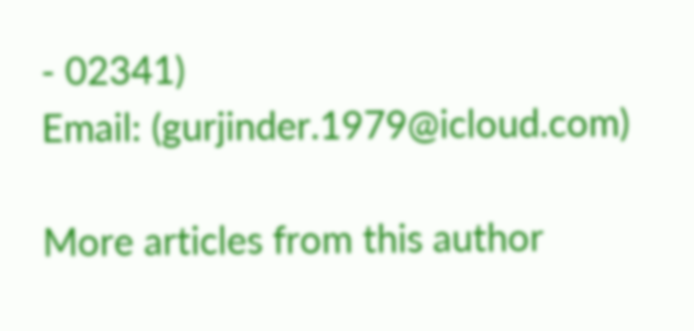- 02341)
Email: (gurjinder.1979@icloud.com)

More articles from this author